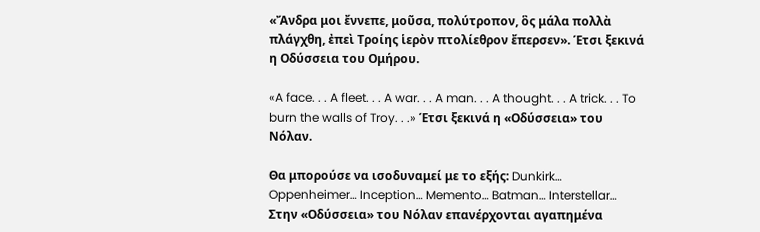«Ἄνδρα μοι ἔννεπε, μοῦσα, πολύτροπον, ὃς μάλα πολλὰ πλάγχθη, ἐπεὶ Τροίης ἱερὸν πτολίεθρον ἔπερσεν». Έτσι ξεκινά η Οδύσσεια του Ομήρου.

«A face. . . A fleet. . . A war. . . A man. . . A thought. . . A trick. . . To burn the walls of Troy. . .» Έτσι ξεκινά η «Οδύσσεια» του Νόλαν.

Θα μπορούσε να ισοδυναμεί με το εξής: Dunkirk… Oppenheimer… Inception… Memento… Batman… Interstellar… Στην «Οδύσσεια» του Νόλαν επανέρχονται αγαπημένα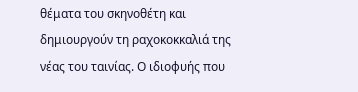θέματα του σκηνοθέτη και δημιουργούν τη ραχοκοκκαλιά της νέας του ταινίας. Ο ιδιοφυής που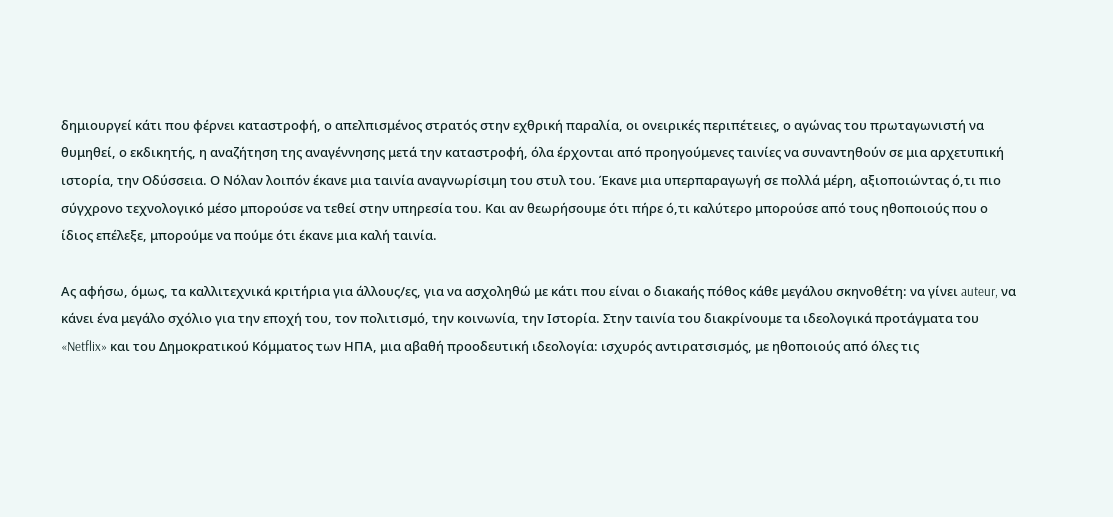δημιουργεί κάτι που φέρνει καταστροφή, ο απελπισμένος στρατός στην εχθρική παραλία, οι ονειρικές περιπέτειες, ο αγώνας του πρωταγωνιστή να θυμηθεί, ο εκδικητής, η αναζήτηση της αναγέννησης μετά την καταστροφή, όλα έρχονται από προηγούμενες ταινίες να συναντηθούν σε μια αρχετυπική ιστορία, την Οδύσσεια. Ο Νόλαν λοιπόν έκανε μια ταινία αναγνωρίσιμη του στυλ του. Έκανε μια υπερπαραγωγή σε πολλά μέρη, αξιοποιώντας ό,τι πιο σύγχρονο τεχνολογικό μέσο μπορούσε να τεθεί στην υπηρεσία του. Και αν θεωρήσουμε ότι πήρε ό,τι καλύτερο μπορούσε από τους ηθοποιούς που ο ίδιος επέλεξε, μπορούμε να πούμε ότι έκανε μια καλή ταινία.

Ας αφήσω, όμως, τα καλλιτεχνικά κριτήρια για άλλους/ες, για να ασχοληθώ με κάτι που είναι ο διακαής πόθος κάθε μεγάλου σκηνοθέτη: να γίνει auteur, να κάνει ένα μεγάλο σχόλιο για την εποχή του, τον πολιτισμό, την κοινωνία, την Ιστορία. Στην ταινία του διακρίνουμε τα ιδεολογικά προτάγματα του «Netflix» και του Δημοκρατικού Κόμματος των ΗΠΑ, μια αβαθή προοδευτική ιδεολογία: ισχυρός αντιρατσισμός, με ηθοποιούς από όλες τις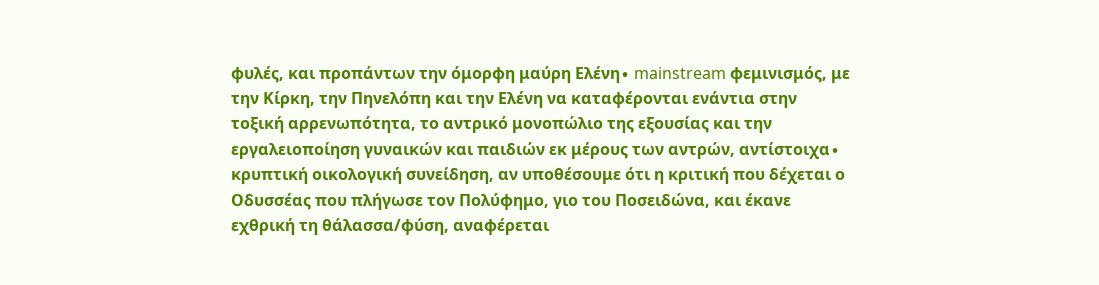φυλές, και προπάντων την όμορφη μαύρη Ελένη∙ mainstream φεμινισμός, με την Κίρκη, την Πηνελόπη και την Ελένη να καταφέρονται ενάντια στην τοξική αρρενωπότητα, το αντρικό μονοπώλιο της εξουσίας και την εργαλειοποίηση γυναικών και παιδιών εκ μέρους των αντρών, αντίστοιχα∙ κρυπτική οικολογική συνείδηση, αν υποθέσουμε ότι η κριτική που δέχεται ο Οδυσσέας που πλήγωσε τον Πολύφημο, γιο του Ποσειδώνα, και έκανε εχθρική τη θάλασσα/φύση, αναφέρεται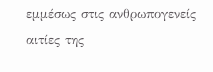εμμέσως στις ανθρωπογενείς αιτίες της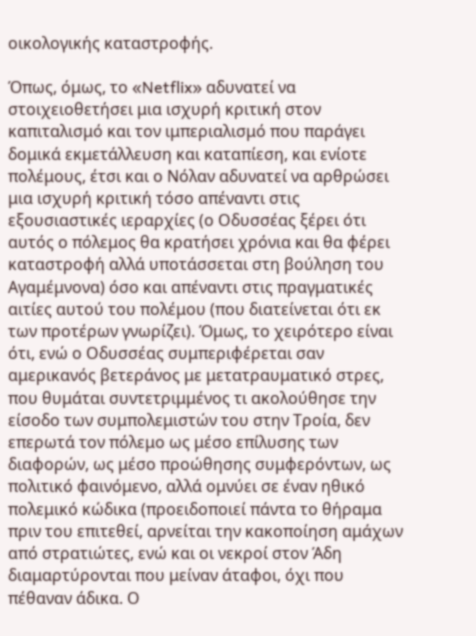οικολογικής καταστροφής.

Όπως, όμως, το «Netflix» αδυνατεί να στοιχειοθετήσει μια ισχυρή κριτική στον καπιταλισμό και τον ιμπεριαλισμό που παράγει δομικά εκμετάλλευση και καταπίεση, και ενίοτε πολέμους, έτσι και ο Νόλαν αδυνατεί να αρθρώσει μια ισχυρή κριτική τόσο απέναντι στις εξουσιαστικές ιεραρχίες (ο Οδυσσέας ξέρει ότι αυτός ο πόλεμος θα κρατήσει χρόνια και θα φέρει καταστροφή αλλά υποτάσσεται στη βούληση του Αγαμέμνονα) όσο και απέναντι στις πραγματικές αιτίες αυτού του πολέμου (που διατείνεται ότι εκ των προτέρων γνωρίζει). Όμως, το χειρότερο είναι ότι, ενώ ο Οδυσσέας συμπεριφέρεται σαν αμερικανός βετεράνος με μετατραυματικό στρες, που θυμάται συντετριμμένος τι ακολούθησε την είσοδο των συμπολεμιστών του στην Τροία, δεν επερωτά τον πόλεμο ως μέσο επίλυσης των διαφορών, ως μέσο προώθησης συμφερόντων, ως πολιτικό φαινόμενο, αλλά ομνύει σε έναν ηθικό πολεμικό κώδικα (προειδοποιεί πάντα το θήραμα πριν του επιτεθεί, αρνείται την κακοποίηση αμάχων από στρατιώτες, ενώ και οι νεκροί στον Άδη διαμαρτύρονται που μείναν άταφοι, όχι που πέθαναν άδικα. Ο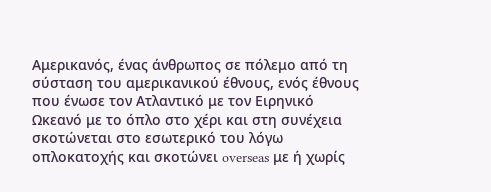Αμερικανός, ένας άνθρωπος σε πόλεμο από τη σύσταση του αμερικανικού έθνους, ενός έθνους που ένωσε τον Ατλαντικό με τον Ειρηνικό Ωκεανό με το όπλο στο χέρι και στη συνέχεια σκοτώνεται στο εσωτερικό του λόγω οπλοκατοχής και σκοτώνει overseas με ή χωρίς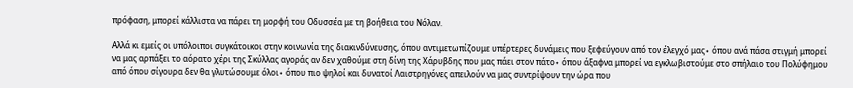πρόφαση, μπορεί κάλλιστα να πάρει τη μορφή του Οδυσσέα με τη βοήθεια του Νόλαν.

Αλλά κι εμείς οι υπόλοιποι συγκάτοικοι στην κοινωνία της διακινδύνευσης, όπου αντιμετωπίζουμε υπέρτερες δυνάμεις που ξεφεύγουν από τον έλεγχό μας∙ όπου ανά πάσα στιγμή μπορεί να μας αρπάξει το αόρατο χέρι της Σκύλλας αγοράς αν δεν χαθούμε στη δίνη της Χάρυβδης που μας πάει στον πάτο∙ όπου άξαφνα μπορεί να εγκλωβιστούμε στο σπήλαιο του Πολύφημου από όπου σίγουρα δεν θα γλυτώσουμε όλοι∙ όπου πιο ψηλοί και δυνατοί Λαιστρηγόνες απειλούν να μας συντρίψουν την ώρα που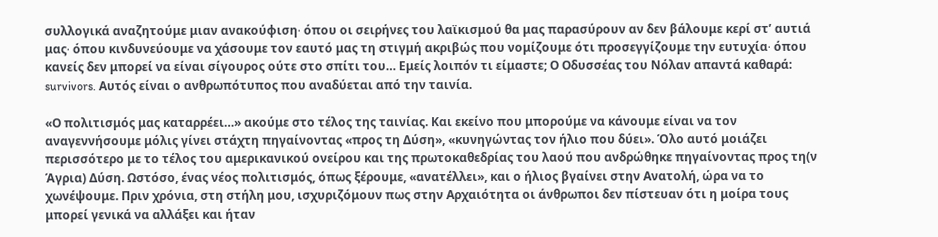συλλογικά αναζητούμε μιαν ανακούφιση∙ όπου οι σειρήνες του λαϊκισμού θα μας παρασύρουν αν δεν βάλουμε κερί στ’ αυτιά μας∙ όπου κινδυνεύουμε να χάσουμε τον εαυτό μας τη στιγμή ακριβώς που νομίζουμε ότι προσεγγίζουμε την ευτυχία∙ όπου κανείς δεν μπορεί να είναι σίγουρος ούτε στο σπίτι του… Εμείς λοιπόν τι είμαστε; Ο Οδυσσέας του Νόλαν απαντά καθαρά: survivors. Αυτός είναι ο ανθρωπότυπος που αναδύεται από την ταινία.

«Ο πολιτισμός μας καταρρέει…» ακούμε στο τέλος της ταινίας. Και εκείνο που μπορούμε να κάνουμε είναι να τον αναγεννήσουμε μόλις γίνει στάχτη πηγαίνοντας «προς τη Δύση», «κυνηγώντας τον ήλιο που δύει». Όλο αυτό μοιάζει περισσότερο με το τέλος του αμερικανικού ονείρου και της πρωτοκαθεδρίας του λαού που ανδρώθηκε πηγαίνοντας προς τη(ν Άγρια) Δύση. Ωστόσο, ένας νέος πολιτισμός, όπως ξέρουμε, «ανατέλλει», και ο ήλιος βγαίνει στην Ανατολή, ώρα να το χωνέψουμε. Πριν χρόνια, στη στήλη μου, ισχυριζόμουν πως στην Αρχαιότητα οι άνθρωποι δεν πίστευαν ότι η μοίρα τους μπορεί γενικά να αλλάξει και ήταν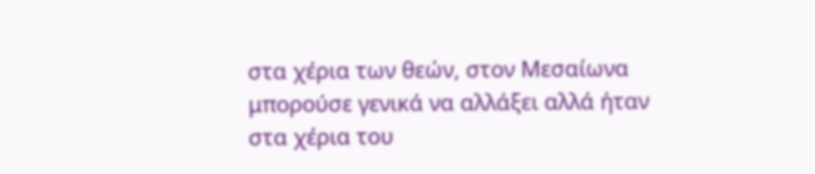στα χέρια των θεών, στον Μεσαίωνα μπορούσε γενικά να αλλάξει αλλά ήταν στα χέρια του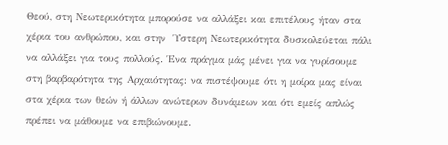Θεού, στη Νεωτερικότητα μπορούσε να αλλάξει και επιτέλους ήταν στα χέρια του ανθρώπου, και στην  Ύστερη Νεωτερικότητα δυσκολεύεται πάλι να αλλάξει για τους πολλούς. Ένα πράγμα μάς μένει για να γυρίσουμε στη βαρβαρότητα της Αρχαιότητας: να πιστέψουμε ότι η μοίρα μας είναι στα χέρια των θεών ή άλλων ανώτερων δυνάμεων και ότι εμείς απλώς πρέπει να μάθουμε να επιβιώνουμε.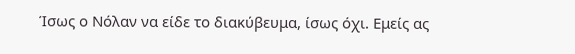Ίσως ο Νόλαν να είδε το διακύβευμα, ίσως όχι. Εμείς ας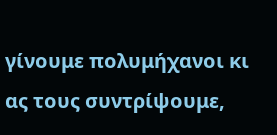γίνουμε πολυμήχανοι κι ας τους συντρίψουμε,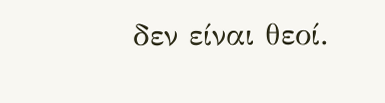δεν είναι θεοί.